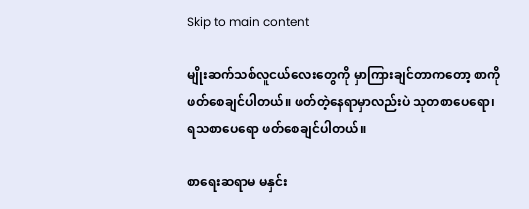Skip to main content

မျိုးဆက်သစ်လူငယ်လေးတွေကို မှာကြားချင်တာကတော့ စာကိုဖတ်စေချင်ပါတယ်။ ဖတ်တဲ့နေရာမှာလည်းပဲ သုတစာပေရော၊ ရသစာပေရော ဖတ်စေချင်ပါတယ်။

စာရေးဆရာမ မနှင်း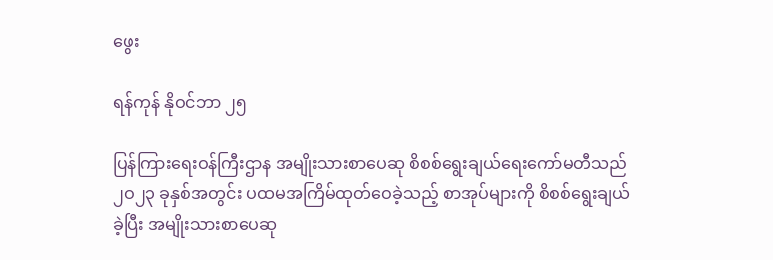ဖွေး

ရန်ကုန် နိုဝင်ဘာ ၂၅

ပြန်ကြားရေးဝန်ကြီးဌာန အမျိုးသားစာပေဆု စိစစ်ရွေးချယ်ရေးကော်မတီသည် ၂ဝ၂၃ ခုနှစ်အတွင်း ပထမအကြိမ်ထုတ်ဝေခဲ့သည့် စာအုပ်များကို စိစစ်ရွေးချယ်ခဲ့ပြီး အမျိုးသားစာပေဆု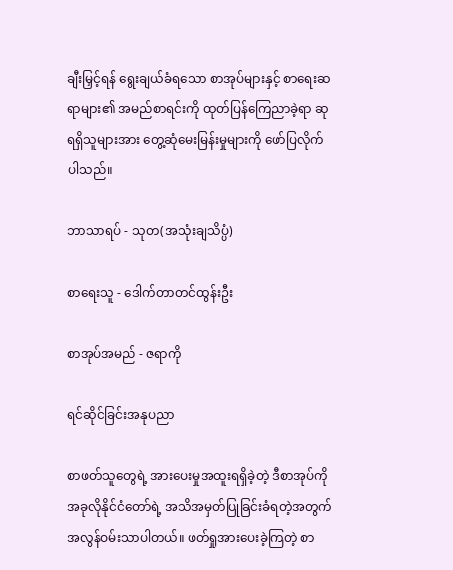ချီးမြှင့်ရန် ရွေးချယ်ခံရသော စာအုပ်များနှင့် စာရေးဆရာများ၏ အမည်စာရင်းကို ထုတ်ပြန်ကြေညာခဲ့ရာ ဆုရရှိသူများအား တွေ့ဆုံမေးမြန်းမှုများကို ဖော်ပြလိုက်ပါသည်။

ဘာသာရပ် - သုတ(အသုံးချသိပ္ပံ)

စာရေးသူ - ဒေါက်တာတင်ထွန်းဦး

စာအုပ်အမည် - ဇရာကို

ရင်ဆိုင်ခြင်းအနုပညာ

စာဖတ်သူတွေရဲ့ အားပေးမှုအထူးရရှိခဲ့တဲ့ ဒီစာအုပ်ကို အခုလိုနိုင်ငံတော်ရဲ့ အသိအမှတ်ပြုခြင်းခံရတဲ့အတွက် အလွန်ဝမ်းသာပါတယ်။ ဖတ်ရှုအားပေးခဲ့ကြတဲ့ စာ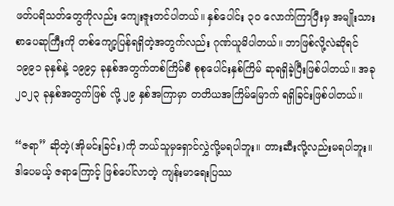ဖတ်ပရိသတ်တွေကိုလည်း ကျေးဇူးတင်ပါတယ်။ နှစ်ပေါင်း ၃ဝ လောက်ကြာပြီးမှ အမျိုးသားစာပေဆုကြီးကို တစ်ကျော့ပြန်ရရှိတဲ့အတွက်လည်း ဂုဏ်ယူမိပါတယ်။ ဘာဖြစ်လို့လဲဆိုရင် ၁၉၉၁ ခုနှစ်နဲ့ ၁၉၉၄ ခုနှစ်အတွက်တစ်ကြိမ်စီ စုစုပေါင်းနှစ်ကြိမ် ဆုရရှိခဲ့ပြီးဖြစ်ပါတယ်။ အခု ၂၀၂၃ ခုနှစ်အတွက်ဖြစ် လို့ ၂၉ နှစ်အကြာမှာ တတိယအကြိမ်မြောက် ရရှိခြင်းဖြစ်ပါတယ်။

“ဇရာ” ဆိုတဲ့(အိုမင်းခြင်း)ကို ဘယ်သူမှရှောင်လွှဲလို့မရပါဘူး။ တားဆီးလို့လည်းမရပါဘူး။ ဒါပေမယ့် ဇရာကြောင့် ဖြစ်ပေါ်လာတဲ့ ကျန်းမာရေးပြဿ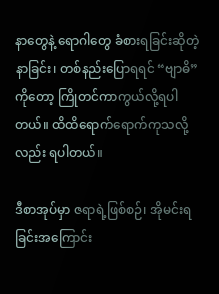နာတွေနဲ့ ရောဂါတွေ ခံစားရခြင်းဆိုတဲ့နာခြင်း၊ တစ်နည်းပြောရရင် “ဗျာဓိ” ကိုတော့ ကြိုတင်ကာကွယ်လို့ရပါတယ်။ ထိထိရောက်ရောက်ကုသလို့လည်း ရပါတယ်။

ဒီစာအုပ်မှာ ဇရာရဲ့ဖြစ်စဉ်၊ အိုမင်းရခြင်းအကြောင်း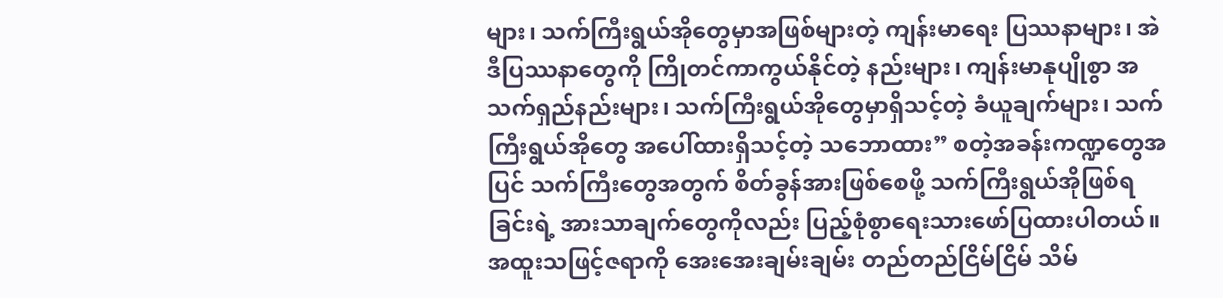များ၊ သက်ကြီးရွယ်အိုတွေမှာအဖြစ်များတဲ့ ကျန်းမာရေး ပြဿနာများ၊ အဲဒီပြဿနာတွေကို ကြိုတင်ကာကွယ်နိုင်တဲ့ နည်းများ၊ ကျန်းမာနုပျိုစွာ အသက်ရှည်နည်းများ၊ သက်ကြီးရွယ်အိုတွေမှာရှိသင့်တဲ့ ခံယူချက်များ၊ သက်ကြီးရွယ်အိုတွေ အပေါ်ထားရှိသင့်တဲ့ သဘောထား” စတဲ့အခန်းကဏ္ဍတွေအပြင် သက်ကြီးတွေအတွက် စိတ်ခွန်အားဖြစ်စေဖို့ သက်ကြီးရွယ်အိုဖြစ်ရခြင်းရဲ့ အားသာချက်တွေကိုလည်း ပြည့်စုံစွာရေးသားဖော်ပြထားပါတယ်။ အထူးသဖြင့်ဇရာကို အေးအေးချမ်းချမ်း တည်တည်ငြိမ်ငြိမ် သိမ်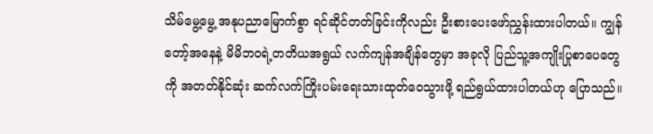သိမ်မွေ့မွေ့ အနုပညာမြောက်စွာ ရင်ဆိုင်တတ်ခြင်းကိုလည်း ဦးစားပေးဖော်ညွှန်းထားပါတယ်။ ကျွန်တော့်အနေနဲ့ မိမိဘဝရဲ့တတိယအရွယ် လက်ကျန်အချိန်တွေမှာ အခုလို ပြည်သူ့အကျိုးပြုစာပေတွေကို အတတ်နိုင်ဆုံး ဆက်လက်ကြိုးပမ်းရေးသားထုတ်ဝေသွားဖို့ ရည်ရွယ်ထားပါတယ်ဟု ပြောသည်။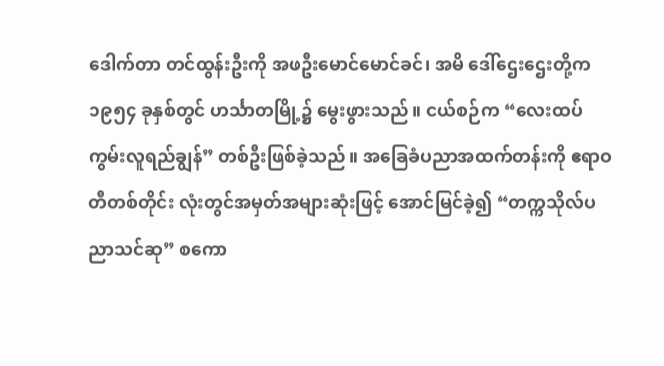ဒေါက်တာ တင်ထွန်းဦးကို အဖဦးမောင်မောင်ခင်၊ အမိ ဒေါ်ဌေးဌေးတို့က ၁၉၅၄ ခုနှစ်တွင် ဟင်္သာတမြို့၌ မွေးဖွားသည်။ ငယ်စဉ်က “လေးထပ်ကွမ်းလူရည်ချွန်” တစ်ဦးဖြစ်ခဲ့သည်။ အခြေခံပညာအထက်တန်းကို ဧရာဝတီတစ်တိုင်း လုံးတွင်အမှတ်အများဆုံးဖြင့် အောင်မြင်ခဲ့၍ “တက္ကသိုလ်ပညာသင်ဆု” စကော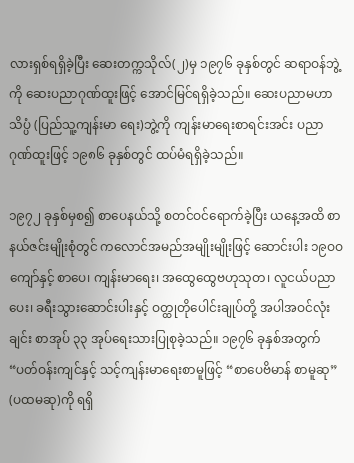လားရှစ်ရရှိခဲ့ပြီး ဆေးတက္ကသိုလ်(၂)မှ ၁၉၇၆ ခုနှစ်တွင် ဆရာဝန်ဘွဲ့ကို ဆေးပညာဂုဏ်ထူးဖြင့် အောင်မြင်ရရှိခဲ့သည်။ ဆေးပညာမဟာသိပ္ပံ (ပြည်သူ့ကျန်းမာ ရေး)ဘွဲ့ကို ကျန်းမာရေးစာရင်းအင်း ပညာ ဂုဏ်ထူးဖြင့် ၁၉၈၆ ခုနှစ်တွင် ထပ်မံရရှိခဲ့သည်။

၁၉၇၂ ခုနှစ်မှစ၍ စာပေနယ်သို့ စတင်ဝင်ရောက်ခဲ့ပြီး ယနေ့အထိ စာနယ်ဇင်းမျိုးစုံတွင် ကလောင်အမည်အမျိုးမျိုးဖြင့် ဆောင်းပါး ၁၉ဝဝ ကျော်နှင့် စာပေ၊ ကျန်းမာရေး၊ အထွေထွေဗဟုသုတ၊ လူငယ်ပညာပေး၊ ခရီးသွားဆောင်းပါးနှင့် ဝတ္ထုတိုပေါင်းချုပ်တို့ အပါအဝင်လုံးချင်း စာအုပ် ၃၃ အုပ်ရေးသားပြုစုခဲ့သည်။ ၁၉၇၆ ခုနှစ်အတွက် “ပတ်ဝန်းကျင်နှင့် သင့်ကျန်းမာရေးစာမူဖြင့် “စာပေဗိမာန် စာမူဆု” (ပထမဆု)ကို ရရှိ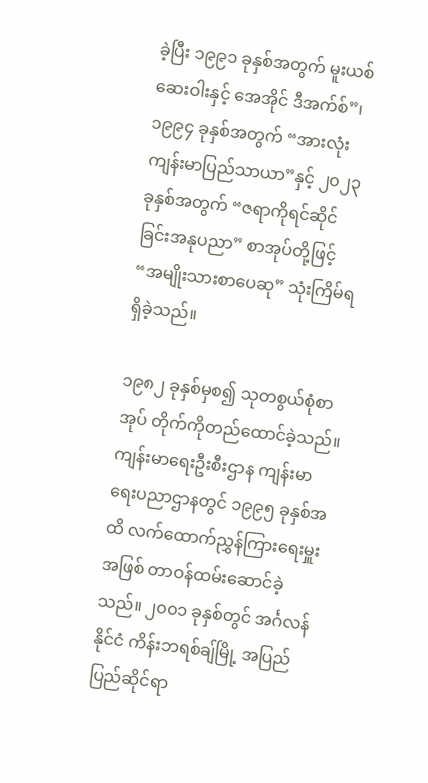ခဲ့ပြီး ၁၉၉၁ ခုနှစ်အတွက် မူးယစ်ဆေးဝါးနှင့် အေအိုင် ဒီအက်စ်”၊ ၁၉၉၄ ခုနှစ်အတွက် “အားလုံးကျန်းမာပြည်သာယာ”နှင့် ၂၀၂၃ ခုနှစ်အတွက် “ဇရာကိုရင်ဆိုင်ခြင်းအနုပညာ” စာအုပ်တို့ဖြင့် “အမျိုးသားစာပေဆု” သုံးကြိမ်ရရှိခဲ့သည်။

၁၉၈၂ ခုနှစ်မှစ၍ သုတစွယ်စုံစာအုပ် တိုက်ကိုတည်ထောင်ခဲ့သည်။ ကျန်းမာရေးဦးစီးဌာန ကျန်းမာရေးပညာဌာနတွင် ၁၉၉၅ ခုနှစ်အထိ လက်ထောက်ညွှန်ကြားရေးမှူးအဖြစ် တာဝန်ထမ်းဆောင်ခဲ့သည်။ ၂၀၀၁ ခုနှစ်တွင် အင်္ဂလန်နိုင်ငံ ကိန်းဘရစ်ချ်မြို့ အပြည်ပြည်ဆိုင်ရာ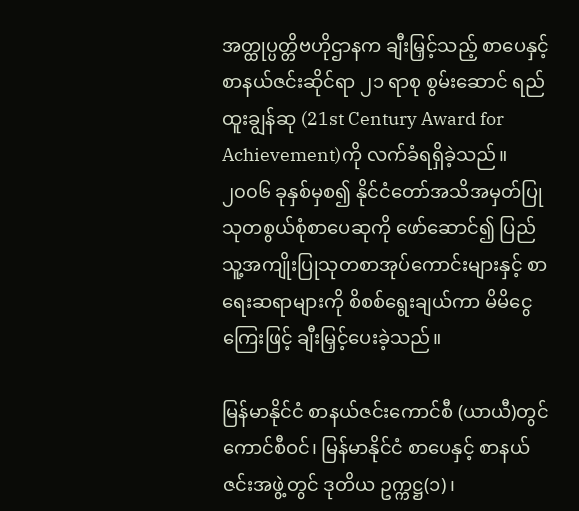အတ္ထုပ္ပတ္တိဗဟိုဌာနက ချီးမြှင့်သည့် စာပေနှင့်စာနယ်ဇင်းဆိုင်ရာ ၂၁ ရာစု စွမ်းဆောင် ရည်ထူးချွန်ဆု (21st Century Award for Achievement)ကို လက်ခံရရှိခဲ့သည်။ ၂၀၀၆ ခုနှစ်မှစ၍ နိုင်ငံတော်အသိအမှတ်ပြု သုတစွယ်စုံစာပေဆုကို ဖော်ဆောင်၍ ပြည်သူ့အကျိုးပြုသုတစာအုပ်ကောင်းများနှင့် စာရေးဆရာများကို စိစစ်ရွေးချယ်ကာ မိမိငွေကြေးဖြင့် ချီးမြှင့်ပေးခဲ့သည်။

မြန်မာနိုင်ငံ စာနယ်ဇင်းကောင်စီ (ယာယီ)တွင် ကောင်စီဝင်၊ မြန်မာနိုင်ငံ စာပေနှင့် စာနယ်ဇင်းအဖွဲ့တွင် ဒုတိယ ဥက္ကဋ္ဌ(၁)၊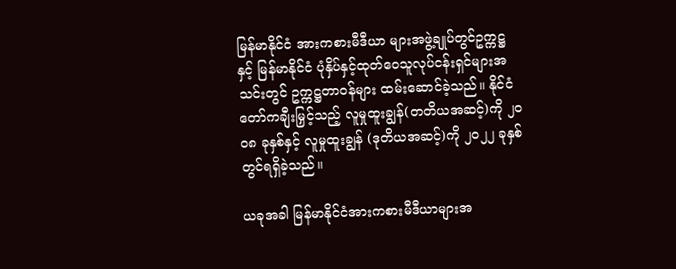မြန်မာနိုင်ငံ အားကစားမီဒီယာ များအဖွဲ့ချုပ်တွင်ဥက္ကဋ္ဌနှင့် မြန်မာနိုင်ငံ ပုံနှိပ်နှင့်ထုတ်ဝေသူလုပ်ငန်းရှင်များအသင်းတွင် ဥက္ကဋ္ဌတာဝန်များ ထမ်းဆောင်ခဲ့သည်။ နိုင်ငံတော်ကချီးမြှင့်သည့် လူမှုထူးချွန်(တတိယအဆင့်)ကို ၂ဝ၀၈ ခုနှစ်နှင့် လူမှုထူးချွန် (ဒုတိယအဆင့်)ကို ၂၀၂၂ ခုနှစ်တွင်ရရှိခဲ့သည်။

ယခုအခါ မြန်မာနိုင်ငံအားကစားမီဒီယာများအ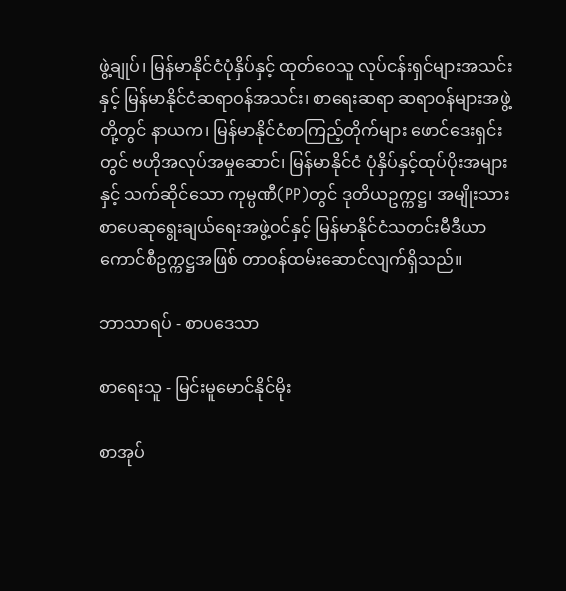ဖွဲ့ချုပ်၊ မြန်မာနိုင်ငံပုံနှိပ်နှင့် ထုတ်ဝေသူ လုပ်ငန်းရှင်များအသင်းနှင့် မြန်မာနိုင်ငံဆရာဝန်အသင်း၊ စာရေးဆရာ ဆရာဝန်များအဖွဲ့တို့တွင် နာယက၊ မြန်မာနိုင်ငံစာကြည့်တိုက်များ ဖောင်ဒေးရှင်းတွင် ဗဟိုအလုပ်အမှုဆောင်၊ မြန်မာနိုင်ငံ ပုံနှိပ်နှင့်ထုပ်ပိုးအများနှင့် သက်ဆိုင်သော ကုမ္ပဏီ(PP)တွင် ဒုတိယဥက္ကဋ္ဌ၊ အမျိုးသား စာပေဆုရွေးချယ်ရေးအဖွဲ့ဝင်နှင့် မြန်မာနိုင်ငံသတင်းမီဒီယာကောင်စီဥက္ကဋ္ဌအဖြစ် တာဝန်ထမ်းဆောင်လျက်ရှိသည်။

ဘာသာရပ် - စာပဒေသာ

စာရေးသူ - မြင်းမူမောင်နိုင်မိုး

စာအုပ်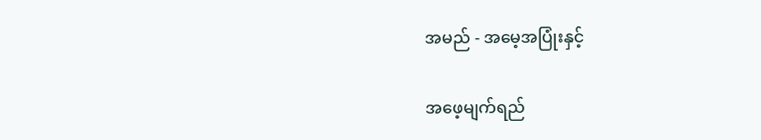အမည် - အမေ့အပြုံးနှင့်

အဖေ့မျက်ရည်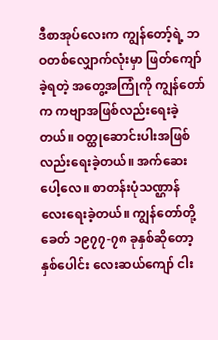ဒီစာအုပ်လေးက ကျွန်တော့်ရဲ့ ဘဝတစ်လျှောက်လုံးမှာ ဖြတ်ကျော်ခဲ့ရတဲ့ အတွေ့အကြုံကို ကျွန်တော်က ကဗျာအဖြစ်လည်းရေးခဲ့တယ်။ ဝတ္ထုဆောင်းပါးအဖြစ်လည်းရေးခဲ့တယ်။ အက်ဆေးပေါ့လေ။ စာတန်းပုံသဏ္ဌာန် လေးရေးခဲ့တယ်။ ကျွန်တော်တို့ခေတ် ၁၉၇၇-၇၈ ခုနှစ်ဆိုတော့ နှစ်ပေါင်း လေးဆယ်ကျော် ငါး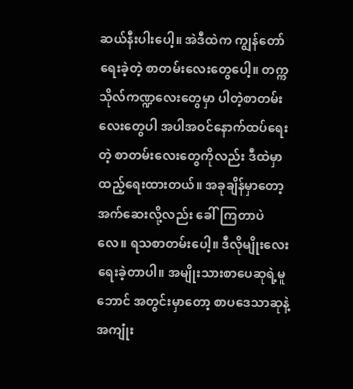ဆယ်နီးပါးပေါ့။ အဲဒီထဲက ကျွန်တော်ရေးခဲ့တဲ့ စာတမ်းလေးတွေပေါ့။ တက္ကသိုလ်ကဏ္ဍလေးတွေမှာ ပါတဲ့စာတမ်းလေးတွေပါ အပါအဝင်‌နောက်ထပ်ရေးတဲ့ စာတမ်းလေးတွေကိုလည်း ဒီထဲမှာထည့်ရေးထားတယ်။ အခုချိန်မှာတော့ အက်ဆေးလို့လည်း ခေါ်ကြတာပဲလေ။ ရသစာတမ်းပေါ့။ ဒီလိုမျိုးလေးရေးခဲ့တာပါ။ အမျိုးသားစာပေဆုရဲ့မူဘောင် အတွင်းမှာတော့ စာပဒေသာဆုနဲ့အကျုံး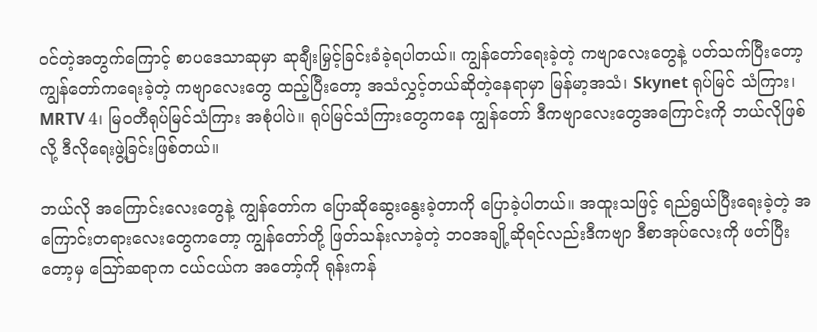ဝင်တဲ့အတွက်ကြောင့် စာပဒေသာဆုမှာ ဆုချီးမြှင့်ခြင်းခံခဲ့ရပါတယ်။ ကျွန်တော်ရေးခဲ့တဲ့ ကဗျာလေးတွေနဲ့ ပတ်သက်ပြီးတော့ ကျွန်တော်ကရေးခဲ့တဲ့ ကဗျာလေးတွေ ထည့်ပြီးတော့ အသံလွှင့်တယ်ဆိုတဲ့နေရာမှာ မြန်မာ့အသံ၊ Skynet ရုပ်မြင် သံကြား၊ MRTV 4၊ မြဝတီရုပ်မြင်သံကြား အစုံပါပဲ။ ရုပ်မြင်သံကြားတွေကနေ ကျွန်တော် ဒီကဗျာလေးတွေအကြောင်းကို ဘယ်လိုဖြစ်လို့ ဒီလိုရေးဖွဲ့ခြင်းဖြစ်တယ်။

ဘယ်လို အကြောင်းလေးတွေနဲ့ ကျွန်တော်က ပြောဆိုဆွေးနွေးခဲ့တာကို ပြောခဲ့ပါတယ်။ အထူးသဖြင့် ရည်ရွယ်ပြီးရေးခဲ့တဲ့ အကြောင်းတရားလေးတွေကတော့ ကျွန်တော်တို့ ဖြတ်သန်းလာခဲ့တဲ့ ဘဝအချို့ဆိုရင်လည်းဒီက‌ဗျာ ဒီစာအုပ်လေးကို ဖတ်ပြီးတော့မှ သြော်ဆရာက ငယ်ငယ်က အတော့်ကို ရုန်းကန်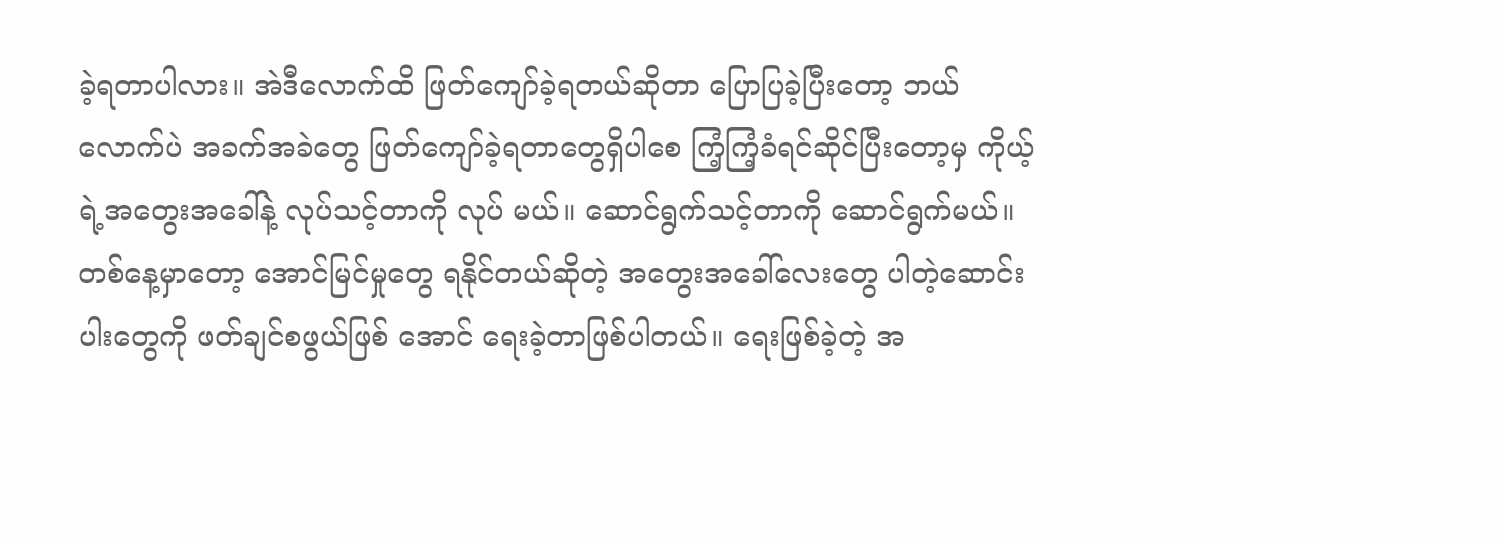ခဲ့ရတာပါလား။ အဲဒီလောက်ထိ ဖြတ်ကျော်ခဲ့ရတယ်ဆိုတာ ပြောပြခဲ့ပြီးတော့ ဘယ်လောက်ပဲ အခက်အခဲတွေ ဖြတ်ကျော်ခဲ့ရတာတွေရှိပါစေ ကြံ့ကြံ့ခံရင်ဆိုင်ပြီးတော့မှ ကိုယ့်ရဲ့အတွေးအခေါ်နဲ့ လုပ်သင့်တာကို လုပ် မယ်။ ဆောင်ရွက်သင့်တာကို ဆောင်ရွက်မယ်။ တစ်နေ့မှာတော့ အောင်မြင်မှုတွေ ရနိုင်တယ်ဆိုတဲ့ အတွေးအခေါ်လေးတွေ ပါတဲ့ဆောင်းပါးတွေကို ဖတ်ချင်စဖွယ်ဖြစ် အောင် ရေးခဲ့တာဖြစ်ပါတယ်။ ရေးဖြစ်ခဲ့တဲ့ အ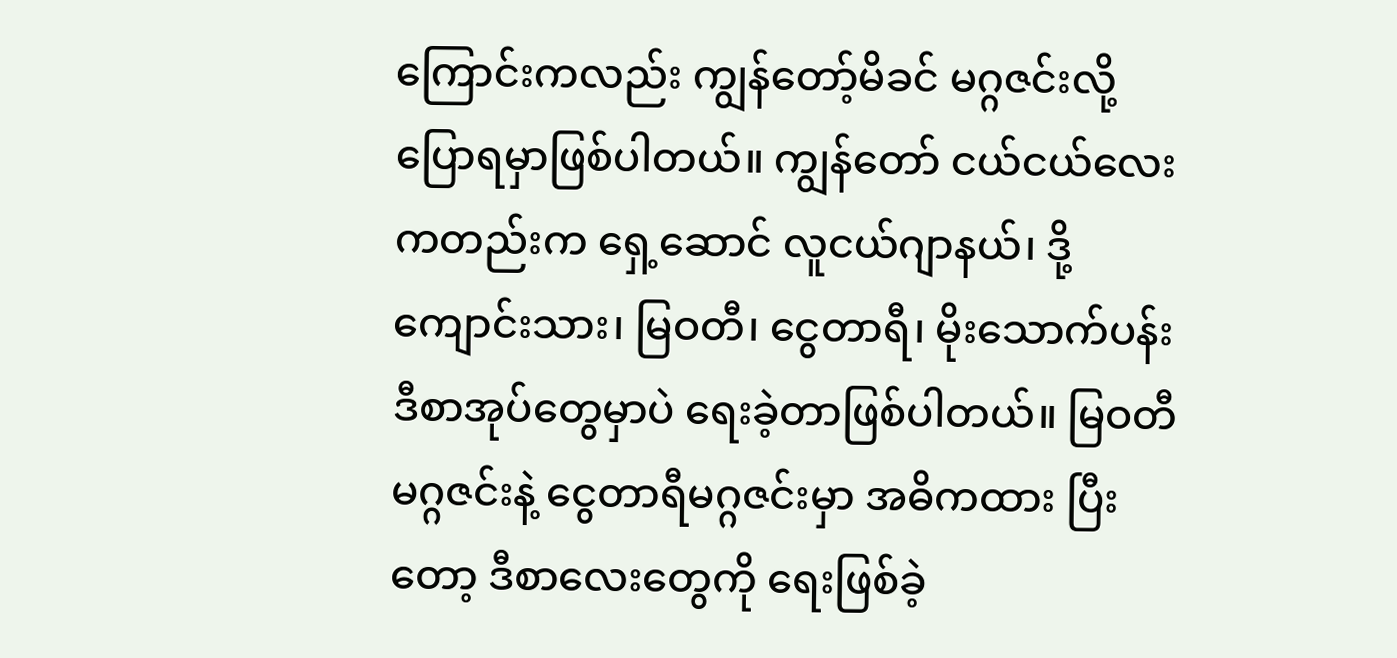ကြောင်းကလည်း ကျွန်တော့်မိခင် မဂ္ဂဇင်းလို့ ပြောရမှာဖြစ်ပါတယ်။ ကျွန်တော် ငယ်ငယ်လေးကတည်းက ရှေ့ဆောင် လူငယ်ဂျာနယ်၊ ဒို့ကျောင်းသား၊ မြဝတီ၊ ငွေတာရီ၊ မိုးသောက်ပန်း ဒီစာအုပ်တွေမှာပဲ ရေးခဲ့တာဖြစ်ပါတယ်။ မြဝတီ မဂ္ဂဇင်းနဲ့ ငွေတာရီမဂ္ဂဇင်းမှာ အဓိကထား ပြီးတော့ ဒီစာလေးတွေကို ရေးဖြစ်ခဲ့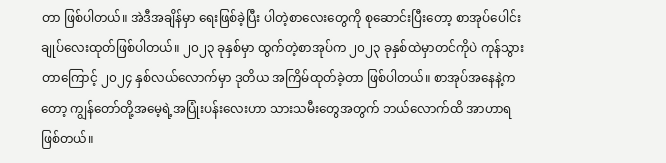တာ ဖြစ်ပါတယ်။ အဲဒီအချိန်မှာ ရေးဖြစ်ခဲ့ပြီး ပါတဲ့စာလေးတွေကို စုဆောင်းပြီးတော့ စာအုပ်ပေါင်းချုပ်လေးထုတ်ဖြစ်ပါတယ်။ ၂၀၂၃ ခုနှစ်မှာ ထွက်တဲ့စာအုပ်က ၂၀၂၃ ခုနှစ်ထဲမှာတင်ကိုပဲ ကုန်သွားတာကြောင့် ၂၀၂၄ နှစ်လယ်လောက်မှာ ဒုတိယ အကြိမ်ထုတ်ခဲ့တာ ဖြစ်ပါတယ်။ စာအုပ်အနေနဲ့ကတော့ ကျွန်တော်တို့အမေ့ရဲ့အပြုံးပန်းလေးဟာ သားသမီးတွေအတွက် ဘယ်လောက်ထိ အာဟာရဖြစ်တယ်။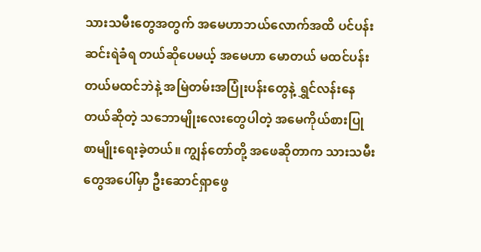သားသမီးတွေအတွက် အမေဟာဘယ်လောက်အထိ ပင်ပန်းဆင်းရဲခံရ တယ်ဆိုပေမယ့် အမေဟာ မောတယ် မထင်ပန်းတယ်မထင်ဘဲနဲ့ အမြဲတမ်းအပြုံးပန်းတွေနဲ့ ရွှင်လန်းနေတယ်ဆိုတဲ့ သဘောမျိုးလေးတွေပါတဲ့ အမေကိုယ်စားပြု စာမျိုးရေးခဲ့တယ်။ ကျွန်တော်တို့ အဖေဆိုတာက သားသမီးတွေအပေါ်မှာ ဦးဆောင်ရှာဖွေ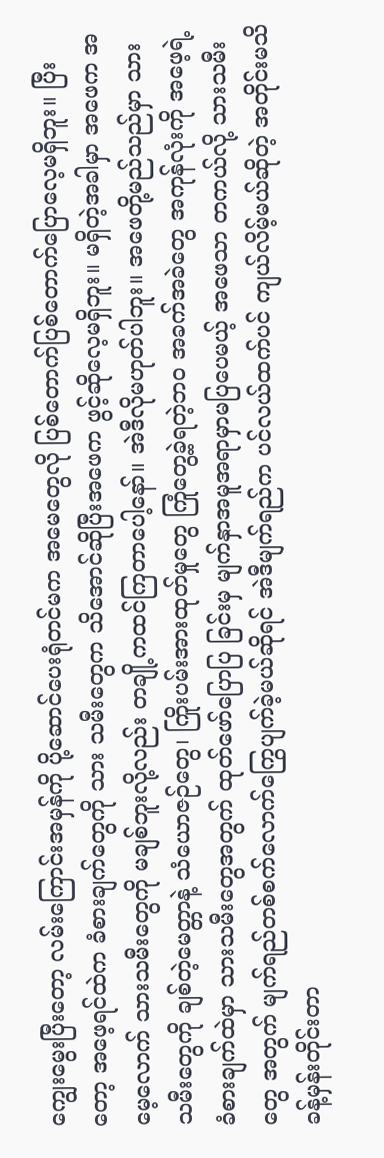ကျွေးမွေးပြီးတော့ လမ်းကြောင်းအမှန်ကို ပို့ဆောင်ပေးရုံတင်မက အမေတွေလို ပြစ်တောက်ပြစ်တောက်ပြောလေ့မရှိဘူး။ ပြီးတော့ အဖေ့ရင်ထဲက ခံစားချက်တွေကို သား သမီးတွေက သိအောင်ဆိုပြီးအဖေက ဖွင့်ဆိုလေ့မရှိဘူး။ မရှိတဲ့အခါမှာ အဖေက အမေ့လောက် သားသမီးတွေကို မချစ်ဘူးလို့လည်း တချို့ကထင်ကြတာပေါ့နော်။ အဲဒီလိုမဟုတ်ပါဘူး။ အဖေတို့မည်သည်မှာ သားသမီးတွေကို ချစ်တဲ့မေတ္တာနဲ့ သံယောဇဉ်တွေ၊ ကြိုးပမ်းအားထုတ်မှုတွေ ကြုံတွေ့ခဲ့ရတဲ့ဘဝ အခက်အခဲတွေ အကုန်လုံးကို အဖေ့ရဲ့ခံစားချက်ထဲမှာ သားသမီးတွေအတွက် ထုတ်ဖော်ပြောပြ ခြင်းမှ မျက်နှာအမူအရာမှာမပြပေမယ့် အဖေသာ တကယ်လို့ သားသမီးတွေ အတွက် မျက်ရည်တစ်စက်လောက်ကြွေပျက်ခဲ့မယ်ဆိုရင် အဲဒီမျက်ရည်က ပင်လယ်ထက်ပင် ကျယ်လိမ့်မယ်ဆိုတဲ့ အတိုင်းမသိ ခန့်မှန်းတိုင်းတာ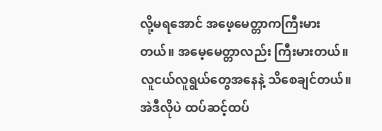လို့မရအောင် အဖေ့မေတ္တာကကြီးမားတယ်။ အမေ့မေတ္တာလည်း ကြီးမားတယ်။ လူငယ်လူရွယ်တွေအနေနဲ့ သိစေချင်တယ်။ အဲဒီလိုပဲ ထပ်ဆင့်ထပ်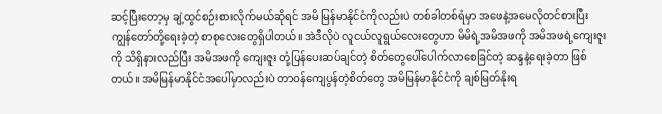ဆင့်ပြီးတော့မှ ချဲ့ထွင်စဉ်းစားလိုက်မယ်ဆိုရင် အမိ မြန်မာနိုင်ငံကိုလည်းပဲ တစ်ခါတစ်ရံမှာ အဖေနဲ့အမေလိုတင်စားပြီး ကျွန်တော်တို့ရေးခဲ့တဲ့ စာစုလေးတွေရှိပါတယ်။ အဲဒီလိုပဲ လူငယ်လူရွယ်လေးတွေဟာ မိမိရဲ့အမိအဖကို အမိအဖရဲ့ကျေးဇူးကို သိရှိနားလည်ပြီး အမိအဖကို ကျေးဇူး တုံ့ပြန်ပေးဆပ်ချင်တဲ့ စိတ်တွေပေါ်ပေါက်လာစေခြင်တဲ့ ဆန္ဒနဲ့ရေးခဲ့တာ ဖြစ်တယ်။ အမိမြန်မာနိုင်ငံအပေါ်မှာလည်းပဲ တာဝန်ကျေပွန်တဲ့စိတ်တွေ အမိမြန်မာနိုင်ငံကို ချစ်မြတ်နိုးရ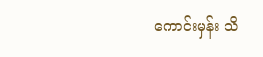ကောင်းမှန်း သိ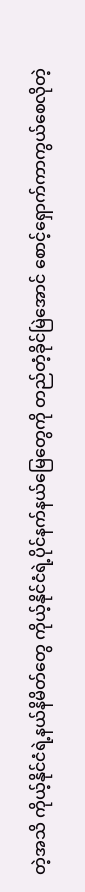တဲ့အသိ ကိုယ့်နိုင်ငံရဲ့နယ်နိမိတ်တွေ ကိုယ့်နိုင်ငံရဲ့ပိုင်နက်နယ်မြေတွေကို တည်တံ့ခိုင်မြဲအောင် စောင့်ရှောက်ကာကွယ်စေလိုတဲ့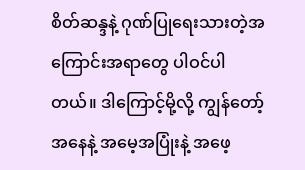စိတ်ဆန္ဒနဲ့ ဂုဏ်ပြုရေးသားတဲ့အကြောင်းအရာတွေ ပါဝင်ပါတယ်။ ဒါကြောင့်မို့လို့ ကျွန်တော့်အနေနဲ့ အမေ့အပြုံးနဲ့ အဖေ့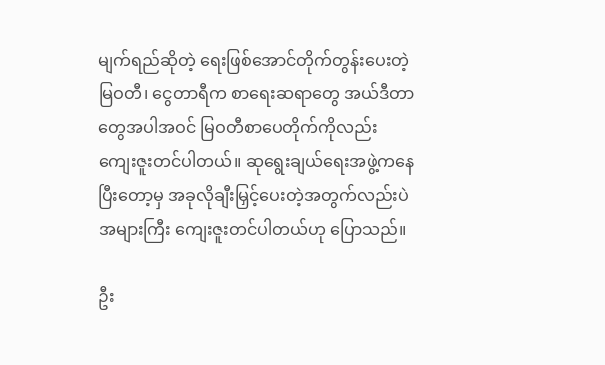မျက်ရည်ဆိုတဲ့ ရေးဖြစ်အောင်တိုက်တွန်းပေးတဲ့ မြဝတီ၊ ငွေတာရီက စာရေးဆရာတွေ အယ်ဒီတာ တွေအပါအဝင် မြဝတီစာပေတိုက်ကိုလည်း ကျေးဇူးတင်ပါတယ်။ ဆုရွေးချယ်ရေးအဖွဲ့ကနေပြီးတော့မှ အခုလိုချီးမြှင့်ပေးတဲ့အတွက်လည်းပဲအများကြီး ကျေးဇူးတင်ပါတယ်ဟု ပြောသည်။

ဦး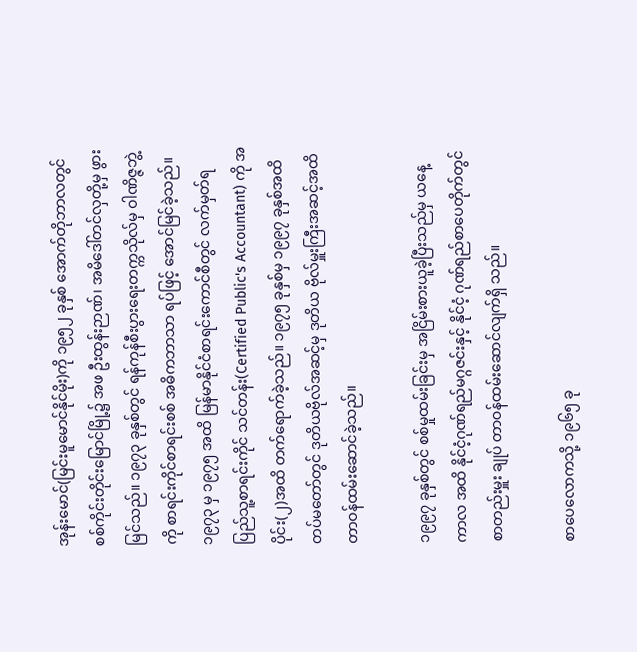အုန်းမောင်(မြင်းမူမောင်နိုင်မိုး)ကို ၁၉၅၂ ခုနှစ် အောက်တိုဘာလတွင် စစ်ကိုင်းတိုင်းမြောင်မြို့၌ အဖ ဦးထွန်းဉာဏ်၊ အမိဒေါ်တင်လှတို့မှ ဖွားမြင်သည်။ ၁၉၇၃ ခုနှစ်တွင် ရန်ကုန်စီးပွားရေးတက္ကသိုလ်မှ ဝါဏိဇ္ဇဘွဲ့ကို စာရင်းကိုင်စာရင်းစစ် အဓိကဘာသာ ရပ်ဖြင့် အောင်မြင်ခဲ့သည်။ ၁၉၇၃ မှ ၁၉၇၅ အထိ မြန်မာနိုင်ငံစာရင်းကောင်စီတွင် လက်မှတ်ရပြည်သူ့စာရင်းကိုင် သင်တန်း(Certified Public's Accountant) ကို အပိုင်း(၂)အထိ တက်ရောက်ခဲ့သည်။ ၁၉၇၅ ခုနှစ်မှ ၁၉၉၇ ခုနှစ်အထိ တပ်မတော်တွင် ဒုတိယဗိုလ်အဆင့်မှ ဒုတိယ ဗိုလ်မှူးကြီးအဆင့်အထိ တာဝန်ထမ်းဆောင်ခဲ့သည်။

၁၉၉၇ ခုနှစ်တွင် စစ်မှုထမ်းခြင်းမှ အငြိမ်းစားယူခဲ့ပြီးသည်မှ ယနေ့ကာလ အထိ နိုင်ငံ့ဂုဏ်ရည်မဂ္ဂဇင်းနှင့် နိုင်ငံ့ ဂုဏ်ရည်စာပေတိုက်တွင် စာတည်းမှူး ချုပ် တာဝန်ထမ်းဆောင်လျက်ရှိ သည်။

စာပေလောကသို့ ၁၉၆၅ ခု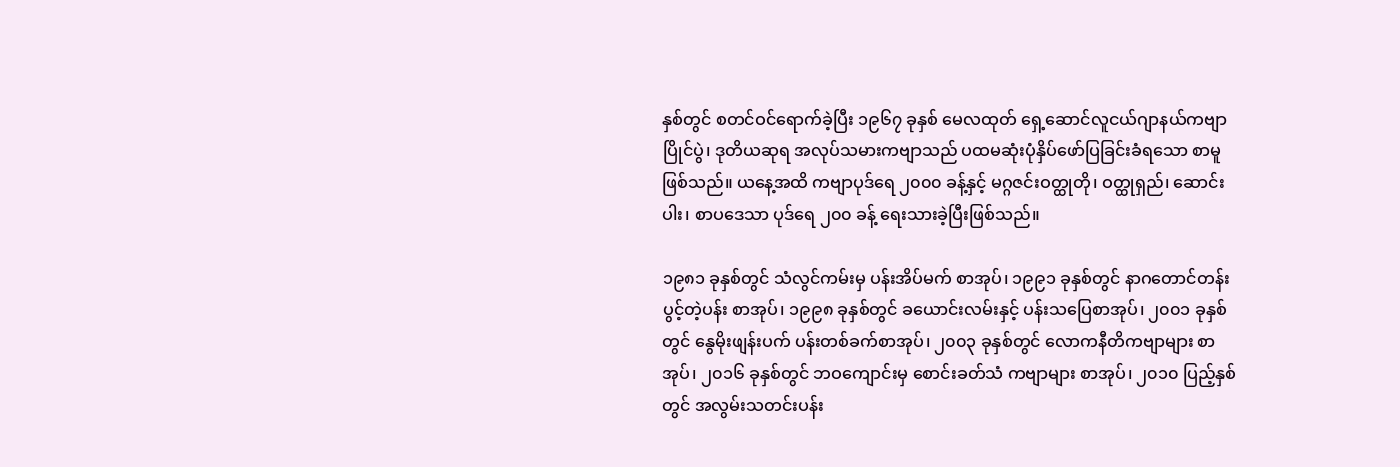နှစ်တွင် စတင်ဝင်ရောက်ခဲ့ပြီး ၁၉၆၇ ခုနှစ် မေလထုတ် ရှေ့ဆောင်လူငယ်ဂျာနယ်ကဗျာ ပြိုင်ပွဲ၊ ဒုတိယဆုရ အလုပ်သမားကဗျာသည် ပထမဆုံးပုံနှိပ်ဖော်ပြခြင်းခံရသော စာမူဖြစ်သည်။ ယနေ့အထိ ကဗျာပုဒ်ရေ ၂၀၀၀ ခန့်နှင့် မဂ္ဂဇင်းဝတ္ထုတို၊ ဝတ္ထုရှည်၊ ဆောင်းပါး၊ စာပဒေသာ ပုဒ်ရေ ၂၀၀ ခန့် ရေးသားခဲ့ပြီးဖြစ်သည်။

၁၉၈၁ ခုနှစ်တွင် သံလွင်ကမ်းမှ ပန်းအိပ်မက် စာအုပ်၊ ၁၉၉၁ ခုနှစ်တွင် နာဂတောင်တန်းပွင့်တဲ့ပန်း စာအုပ်၊ ၁၉၉၈ ခုနှစ်တွင် ခယောင်းလမ်းနှင့် ပန်းသပြေစာအုပ်၊ ၂၀၀၁ ခုနှစ်တွင် နွေမိုးဖျန်းပက် ပန်းတစ်ခက်စာအုပ်၊ ၂၀၀၃ ခုနှစ်တွင် လောကနီတိကဗျာများ စာအုပ်၊ ၂၀၁၆ ခုနှစ်တွင် ဘဝကျောင်းမှ စောင်းခတ်သံ ကဗျာများ စာအုပ်၊ ၂၀၁၀ ပြည့်နှစ်တွင် အလွမ်းသတင်းပန်း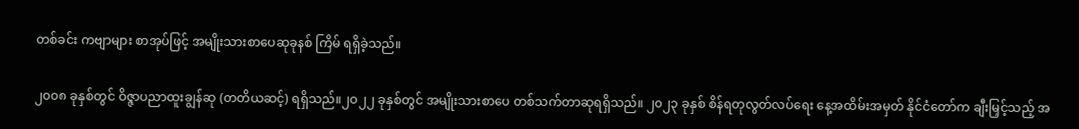တစ်ခင်း ကဗျာများ စာအုပ်ဖြင့် အမျိုးသားစာပေဆုခုနစ် ကြိမ် ရရှိခဲ့သည်။

၂၀၀၈ ခုနှစ်တွင် ဝိဇ္ဇာပညာထူးချွန်ဆု (တတိယဆင့်) ရရှိသည်။၂ဝ၂၂ ခုနှစ်တွင် အမျိုးသားစာပေ တစ်သက်တာဆုရရှိသည်။ ၂၀၂၃ ခုနှစ် စိန်ရတုလွတ်လပ်ရေး နေ့အထိမ်းအမှတ် နိုင်ငံတော်က ချီးမြှင့်သည့် အ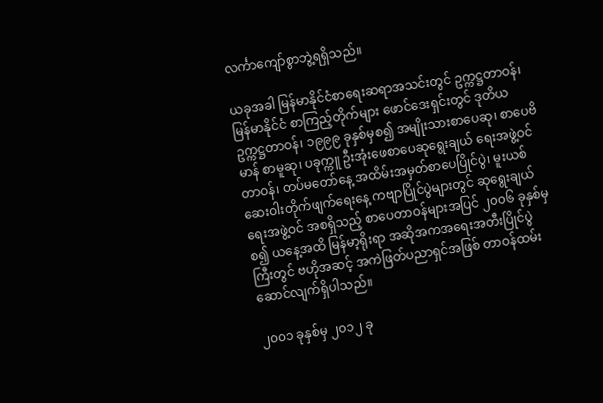လင်္ကာကျော်စွာဘွဲ့ရရှိသည်။

ယခုအခါ မြန်မာနိုင်ငံစာရေးဆရာအသင်းတွင် ဥက္ကဋ္ဌတာဝန်၊ မြန်မာနိုင်ငံ စာကြည့်တိုက်များ ဖောင်ဒေးရှင်းတွင် ဒုတိယဥက္ကဋ္ဌတာဝန်၊ ၁၉၉၉ ခုနှစ်မှစ၍ အမျိုးသားစာပေဆု၊ စာပေဗိမာန် စာမူဆု၊ ပခုက္ကူ ဦးအုံးဖေစာပေဆုရွေးချယ် ရေးအဖွဲ့ဝင်တာဝန်၊ တပ်မတော်နေ့ အထိမ်းအမှတ်စာပေပြိုင်ပွဲ၊ မူးယစ်ဆေးဝါးတိုက်ဖျက်ရေးနေ့ ကဗျာပြိုင်ပွဲများတွင် ဆုရွေးချယ်ရေးအဖွဲ့ဝင် အစရှိသည့် စာပေတာဝန်များအပြင် ၂၀၀၆ ခုနှစ်မှစ၍ ယနေ့အထိ မြန်မာ့ရိုးရာ အဆိုအကအရေးအတီးပြိုင်ပွဲကြီးတွင် ဗဟိုအဆင့် အကဲဖြတ်ပညာရှင်အဖြစ် တာဝန်ထမ်းဆောင်လျက်ရှိပါသည်။

၂၀၀၁ ခုနှစ်မှ ၂၀၁၂ ခု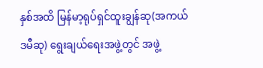နှစ်အထိ မြန်မာ့ရုပ်ရှင်ထူးချွန်ဆု(အကယ်ဒမီဆု) ရွေးချယ်ရေးအဖွဲ့တွင် အဖွဲ့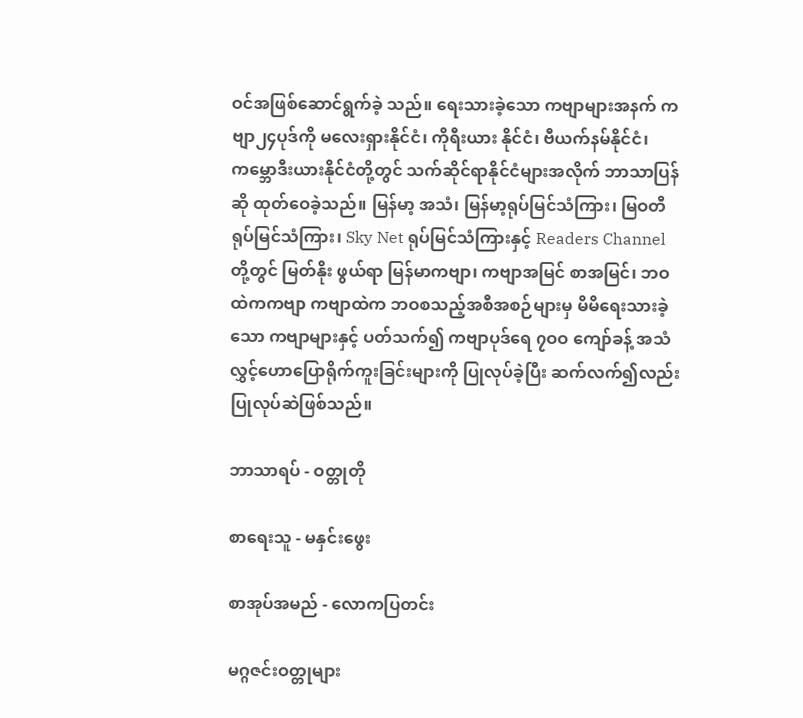ဝင်အဖြစ်ဆောင်ရွက်ခဲ့ သည်။ ရေးသားခဲ့သော ကဗျာများအနက် ကဗျာ၂၄ပုဒ်ကို မလေးရှားနိုင်ငံ၊ ကိုရီးယား နိုင်ငံ၊ ဗီယက်နမ်နိုင်ငံ၊ ကမ္ဘောဒီးယားနိုင်ငံတို့တွင် သက်ဆိုင်ရာနိုင်ငံများအလိုက် ဘာသာပြန်ဆို ထုတ်ဝေခဲ့သည်။ မြန်မာ့ အသံ၊ မြန်မာ့ရုပ်မြင်သံကြား၊ မြဝတီ ရုပ်မြင်သံကြား၊ Sky Net ရုပ်မြင်သံကြားနှင့် Readers Channel တို့တွင် မြတ်နိုး ဖွယ်ရာ မြန်မာကဗျာ၊ ကဗျာအမြင် စာအမြင်၊ ဘဝထဲကကဗျာ ကဗျာထဲက ဘဝစသည့်အစီအစဉ်များမှ မိမိရေးသားခဲ့သော ကဗျာများနှင့် ပတ်သက်၍ ကဗျာပုဒ်ရေ ၇ဝဝ ကျော်ခန့် အသံလွှင့်ဟောပြောရိုက်ကူးခြင်းများကို ပြုလုပ်ခဲ့ပြီး ဆက်လက်၍လည်း ပြုလုပ်ဆဲဖြစ်သည်။

ဘာသာရပ် - ဝတ္တုတို

စာရေးသူ - မနှင်းဖွေး

စာအုပ်အမည် - လောကပြတင်း

မဂ္ဂဇင်းဝတ္တုများ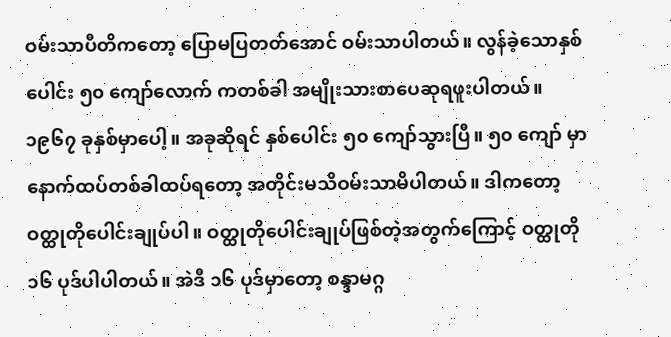ဝမ်းသာပီတိကတော့ ပြောမပြတတ်အောင် ဝမ်းသာပါတယ်။ လွန်ခဲ့သောနှစ်ပေါင်း ၅၀ ကျော်လောက် ကတစ်ခါ အမျိုးသားစာပေဆုရဖူးပါတယ်။ ၁၉၆၇ ခုနှစ်မှာပေါ့။ အခုဆိုရင် နှစ်ပေါင်း ၅၀ ကျော်သွားပြီ။ ၅၀ ကျော် မှာ နောက်ထပ်တစ်ခါထပ်ရတော့ အတိုင်းမသိဝမ်းသာမိပါတယ်။ ဒါကတော့ ဝတ္ထုတိုပေါင်းချုပ်ပါ။ ဝတ္ထုတိုပေါင်းချုပ်ဖြစ်တဲ့အတွက်ကြောင့် ဝတ္ထုတို ၁၆ ပုဒ်ပါပါတယ်။ အဲဒီ ၁၆ ပုဒ်မှာတော့ စန္ဒာမဂ္ဂ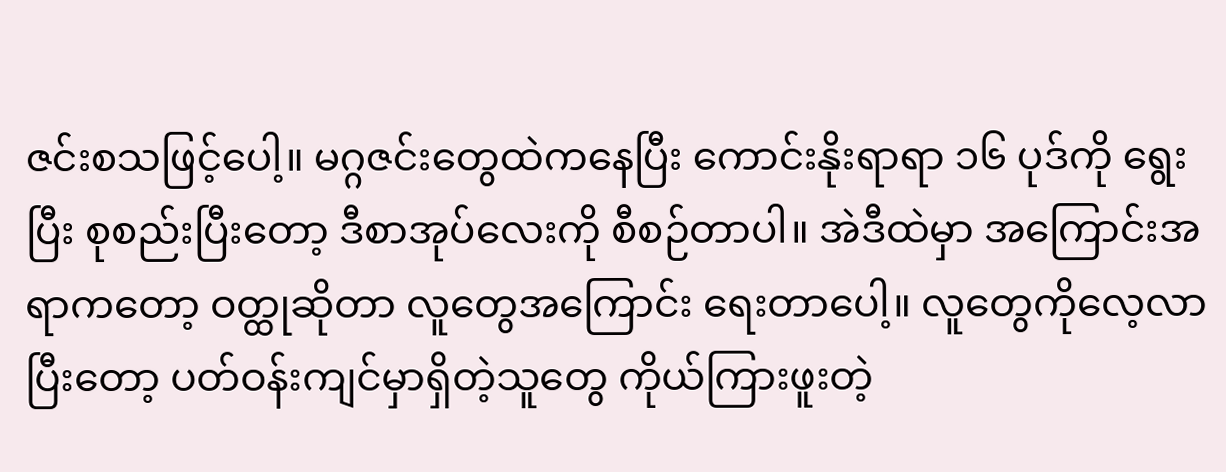ဇင်းစသဖြင့်ပေါ့။ မဂ္ဂဇင်းတွေထဲကနေပြီး ကောင်းနိုးရာရာ ၁၆ ပုဒ်ကို ရွေးပြီး စုစည်းပြီးတော့ ဒီစာအုပ်လေးကို စီစဉ်တာပါ။ အဲဒီထဲမှာ အကြောင်းအရာကတော့ ဝတ္ထုဆိုတာ လူတွေအကြောင်း ရေးတာပေါ့။ လူတွေကိုလေ့လာပြီးတော့ ပတ်ဝန်းကျင်မှာရှိတဲ့သူတွေ ကိုယ်ကြားဖူးတဲ့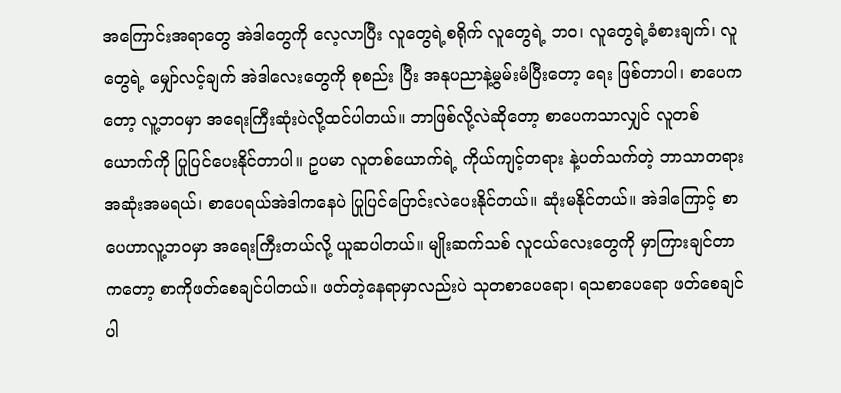အကြောင်းအရာတွေ အဲဒါတွေကို လေ့လာပြီး လူတွေရဲ့စရိုက် လူတွေရဲ့ ဘဝ၊ လူတွေရဲ့ခံစားချက်၊ လူတွေရဲ့ မျှော်လင့်ချက် အဲဒါလေးတွေကို စုစည်း ပြီး အနုပညာနဲ့မွမ်းမံပြီးတော့ ရေး ဖြစ်တာပါ၊ စာပေကတော့ လူ့ဘဝမှာ အရေးကြီးဆုံးပဲလို့ထင်ပါတယ်။ ဘာဖြစ်လို့လဲဆိုတော့ စာပေကသာလျှင် လူတစ်ယောက်ကို ပြုပြင်ပေးနိုင်တာပါ။ ဥပမာ လူတစ်ယောက်ရဲ့ ကိုယ်ကျင့်တရား နဲ့ပတ်သက်တဲ့ ဘာသာတရား အဆုံးအမရယ်၊ စာပေရယ်အဲဒါကနေပဲ ပြုပြင်ပြောင်းလဲပေးနိုင်တယ်။ ဆုံးမနိုင်တယ်။ အဲဒါကြောင့် စာပေဟာလူ့ဘဝမှာ အရေးကြီးတယ်လို့ ယူဆပါတယ်။ မျိုးဆက်သစ် လူငယ်လေးတွေကို မှာကြားချင်တာကတော့ စာကိုဖတ်စေချင်ပါတယ်။ ဖတ်တဲ့နေရာမှာလည်းပဲ သုတစာပေရော၊ ရသစာပေရော ဖတ်စေချင်ပါ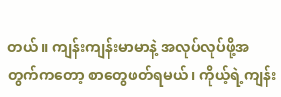တယ်။ ကျန်းကျန်းမာမာနဲ့ အလုပ်လုပ်ဖို့အတွက်ကတော့ စာတွေဖတ်ရမယ်၊ ကိုယ့်ရဲ့ကျန်း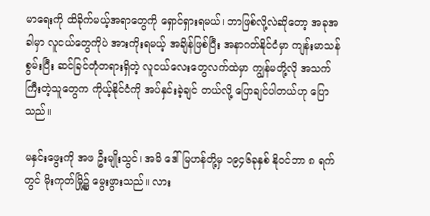မာရေးကို ထိခိုက်မယ့်အရာတွေကို ရှောင်ရှားရမယ်၊ ဘာဖြစ်လို့လဲဆိုတော့ အခုအခါမှာ လူငယ်တွေကိုပဲ အားကိုးရမယ့် အချိန်ဖြစ်ပြီး အနာဂတ်နိုင်ငံမှာ ကျန်းမာသန်စွမ်းပြီး ဆင်ခြင်တုံတရားရှိတဲ့ လူငယ်လေးတွေလက်ထဲမှာ ကျွန်မတို့လို အသက်ကြီးတဲ့သူတွေက ကိုယ့်နိုင်ငံကို အပ်နှင်းခဲ့ချင် တယ်လို့ ပြောချင်ပါတယ်ဟု ပြောသည်။

မနှင်းဖွေးကို အဖ ဦးမျိုးသွင်၊ အမိ ဒေါ်မြဟန်တို့မှ ၁၉၄၆ခုနှစ် နိုဝင်ဘာ ၈ ရက်တွင် မိုးကုတ်မြို့၌ မွေးဖွားသည်။ လား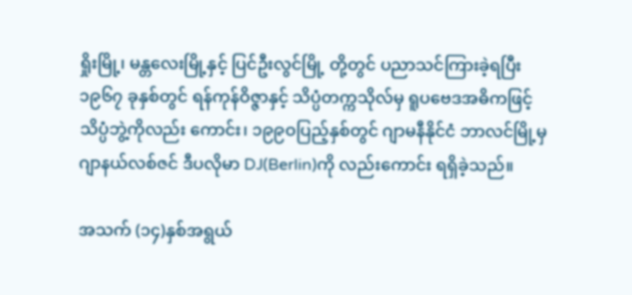ရှိုးမြို့၊ မန္တလေးမြို့နှင့် ပြင်ဦးလွင်မြို့ တို့တွင် ပညာသင်ကြားခဲ့ရပြီး ၁၉၆၇ ခုနှစ်တွင် ရန်ကုန်ဝိဇ္ဇာနှင့် သိပ္ပံတက္ကသိုလ်မှ ရူပဗေဒအဓိကဖြင့် သိပ္ပံဘွဲ့ကိုလည်း ကောင်း၊ ၁၉၉ဝပြည့်နှစ်တွင် ဂျာမနီနိုင်ငံ ဘာလင်မြို့မှ ဂျာနယ်လစ်ဇင် ဒီပလိုမာ DJ(Berlin)ကို လည်းကောင်း ရရှိခဲ့သည်။

အသက် (၁၄)နှစ်အရွယ်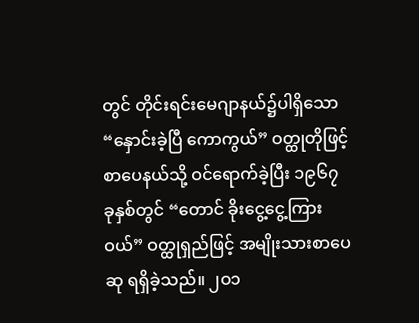တွင် တိုင်းရင်းမေဂျာနယ်၌ပါရှိသော “နှောင်းခဲ့ပြီ ကောကွယ်” ဝတ္ထုတိုဖြင့် စာပေနယ်သို့ ဝင်ရောက်ခဲ့ပြီး ၁၉၆၇ ခုနှစ်တွင် “တောင် ခိုးငွေ့ငွေ့ကြားဝယ်” ဝတ္ထုရှည်ဖြင့် အမျိုးသားစာပေဆု ရရှိခဲ့သည်။ ၂ဝ၁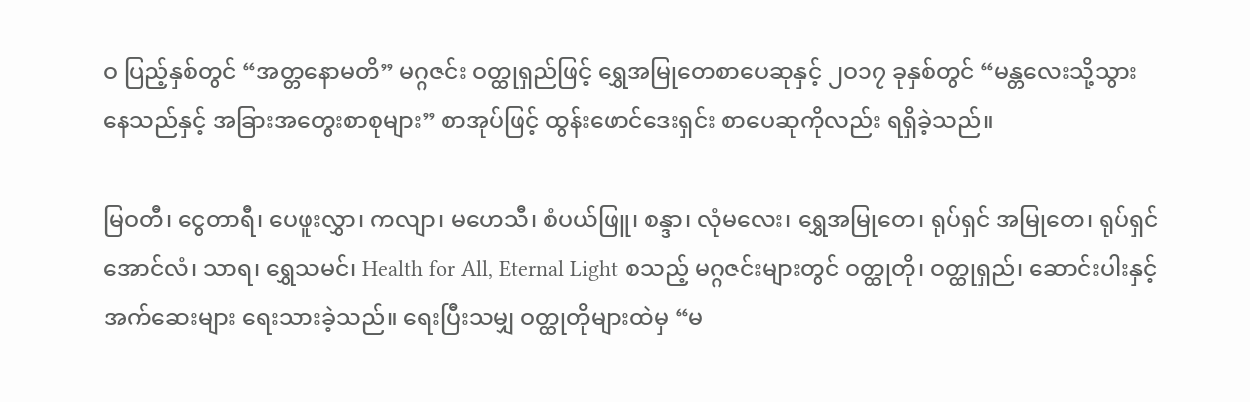ဝ ပြည့်နှစ်တွင် “အတ္တနောမတိ” မဂ္ဂဇင်း ဝတ္ထုရှည်ဖြင့် ရွှေအမြုတေစာပေဆုနှင့် ၂ဝ၁၇ ခုနှစ်တွင် “မန္တလေးသို့သွားနေသည်နှင့် အခြားအတွေးစာစုများ” စာအုပ်ဖြင့် ထွန်းဖောင်ဒေးရှင်း စာပေဆုကိုလည်း ရရှိခဲ့သည်။

မြဝတီ၊ ငွေတာရီ၊ ပေဖူးလွှာ၊ ကလျာ၊ မဟေသီ၊ စံပယ်ဖြူ၊ စန္ဒာ၊ လုံမလေး၊ ရွှေအမြုတေ၊ ရုပ်ရှင် အမြုတေ၊ ရုပ်ရှင်အောင်လံ၊ သာရ၊ ရွှေသမင်၊ Health for All, Eternal Light စသည့် မဂ္ဂဇင်းများတွင် ဝတ္ထုတို၊ ဝတ္ထုရှည်၊ ဆောင်းပါးနှင့်အက်ဆေးများ ရေးသားခဲ့သည်။ ရေးပြီးသမျှ ဝတ္ထုတိုများထဲမှ “မ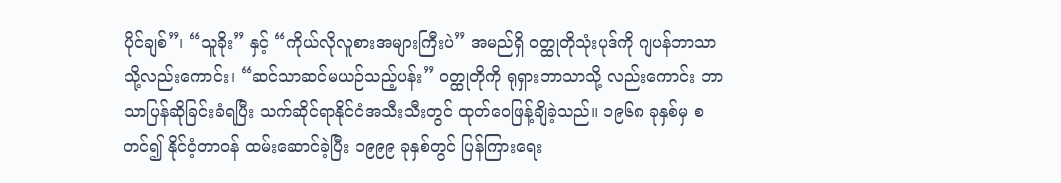ပိုင်ချစ်”၊ “သူခိုး” နှင့် “ကိုယ်လိုလူစားအများကြီးပဲ” အမည်ရှိ ဝတ္ထုတိုသုံးပုဒ်ကို ဂျပန်ဘာသာ သို့လည်းကောင်း၊ “ဆင်သာဆင်မယဉ်သည့်ပန်း” ဝတ္ထုတိုကို ရုရှားဘာသာသို့ လည်းကောင်း ဘာသာပြန်ဆိုခြင်းခံရပြီး သက်ဆိုင်ရာနိုင်ငံအသီးသီးတွင် ထုတ်ဝေဖြန့်ချိခဲ့သည်။ ၁၉၆၈ ခုနှစ်မှ စတင်၍ နိုင်ငံ့တာဝန် ထမ်းဆောင်ခဲ့ပြီး ၁၉၉၉ ခုနှစ်တွင် ပြန်ကြားရေး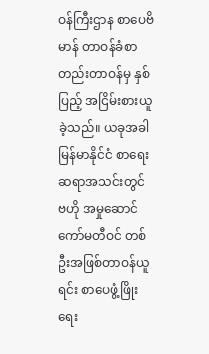ဝန်ကြီးဌာန စာပေဗိမာန် တာဝန်ခံစာတည်းတာဝန်မှ နှစ်ပြည့် အငြိမ်းစားယူခဲ့သည်။ ယခုအခါ မြန်မာနိုင်ငံ စာရေးဆရာအသင်းတွင် ဗဟို အမှုဆောင်ကော်မတီဝင် တစ်ဦးအဖြစ်တာဝန်ယူရင်း စာပေဖွံ့ဖြိုးရေး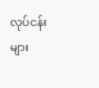လုပ်ငန်းများ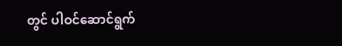တွင် ပါဝင်ဆောင်ရွက်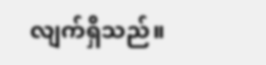လျက်ရှိသည်။